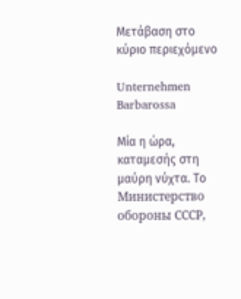Μετάβαση στο κύριο περιεχόμενο

Unternehmen Barbarossa

Μία η ώρα, καταμεσής στη μαύρη νύχτα. Το Министерство обороны СССР,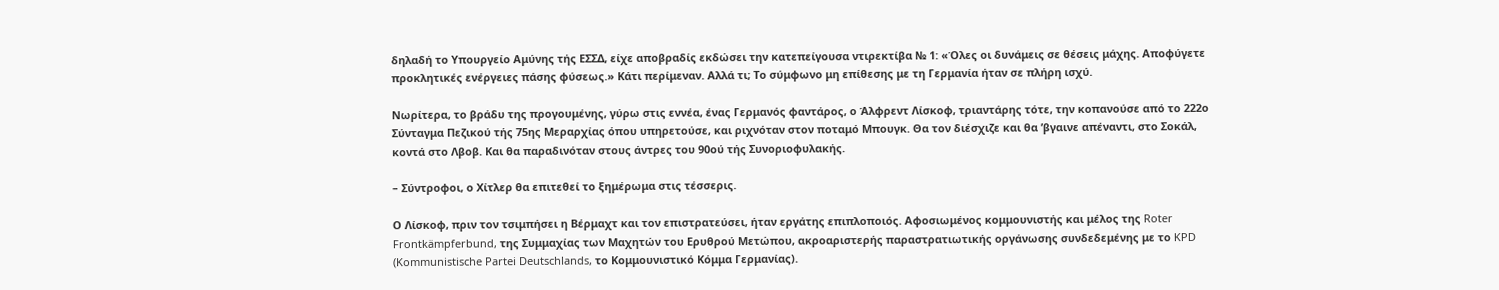δηλαδή το Υπουργείο Αμύνης τής ΕΣΣΔ, είχε αποβραδίς εκδώσει την κατεπείγουσα ντιρεκτίβα № 1: «Όλες οι δυνάμεις σε θέσεις μάχης. Αποφύγετε προκλητικές ενέργειες πάσης φύσεως.» Κάτι περίμεναν. Αλλά τι; Το σύμφωνο μη επίθεσης με τη Γερμανία ήταν σε πλήρη ισχύ.

Νωρίτερα, το βράδυ της προγουμένης, γύρω στις εννέα, ένας Γερμανός φαντάρος, ο Άλφρεντ Λίσκοφ, τριαντάρης τότε, την κοπανούσε από το 222ο Σύνταγμα Πεζικού τής 75ης Μεραρχίας όπου υπηρετούσε, και ριχνόταν στον ποταμό Μπουγκ. Θα τον διέσχιζε και θα ’βγαινε απέναντι, στο Σοκάλ, κοντά στο Λβοβ. Και θα παραδινόταν στους άντρες του 90ού τής Συνοριοφυλακής.

– Σύντροφοι, ο Χίτλερ θα επιτεθεί το ξημέρωμα στις τέσσερις.

Ο Λίσκοφ, πριν τον τσιμπήσει η Βέρμαχτ και τον επιστρατεύσει, ήταν εργάτης επιπλοποιός. Αφοσιωμένος κομμουνιστής και μέλος της Roter Frontkämpferbund, της Συμμαχίας των Μαχητών του Ερυθρού Μετώπου, ακροαριστερής παραστρατιωτικής οργάνωσης συνδεδεμένης με το KPD (Kommunistische Partei Deutschlands, το Κομμουνιστικό Κόμμα Γερμανίας).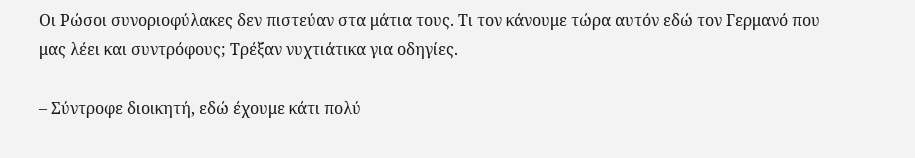Οι Ρώσοι συνοριοφύλακες δεν πιστεύαν στα μάτια τους. Τι τον κάνουμε τώρα αυτόν εδώ τον Γερμανό που μας λέει και συντρόφους; Τρέξαν νυχτιάτικα για οδηγίες.

– Σύντροφε διοικητή, εδώ έχουμε κάτι πολύ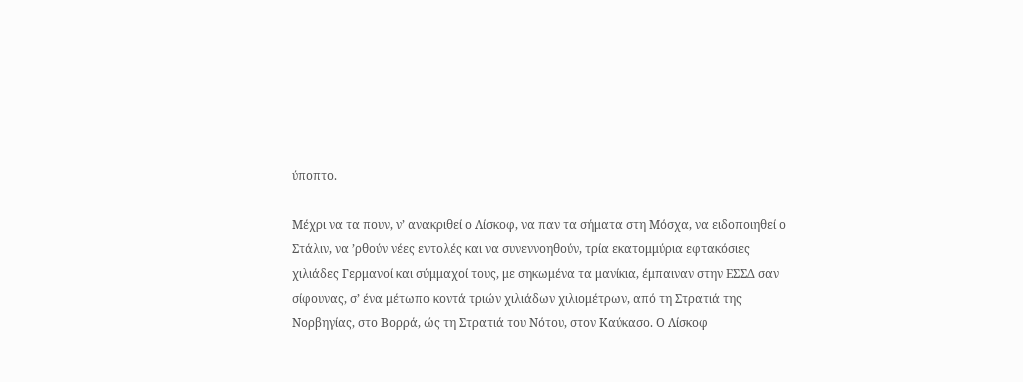ύποπτο.

Μέχρι να τα πουν, ν’ ανακριθεί ο Λίσκοφ, να παν τα σήματα στη Μόσχα, να ειδοποιηθεί ο Στάλιν, να ’ρθούν νέες εντολές και να συνεννοηθούν, τρία εκατομμύρια εφτακόσιες χιλιάδες Γερμανοί και σύμμαχοί τους, με σηκωμένα τα μανίκια, έμπαιναν στην ΕΣΣΔ σαν σίφουνας, σ’ ένα μέτωπο κοντά τριών χιλιάδων χιλιομέτρων, από τη Στρατιά της Νορβηγίας, στο Βορρά, ώς τη Στρατιά του Νότου, στον Καύκασο. Ο Λίσκοφ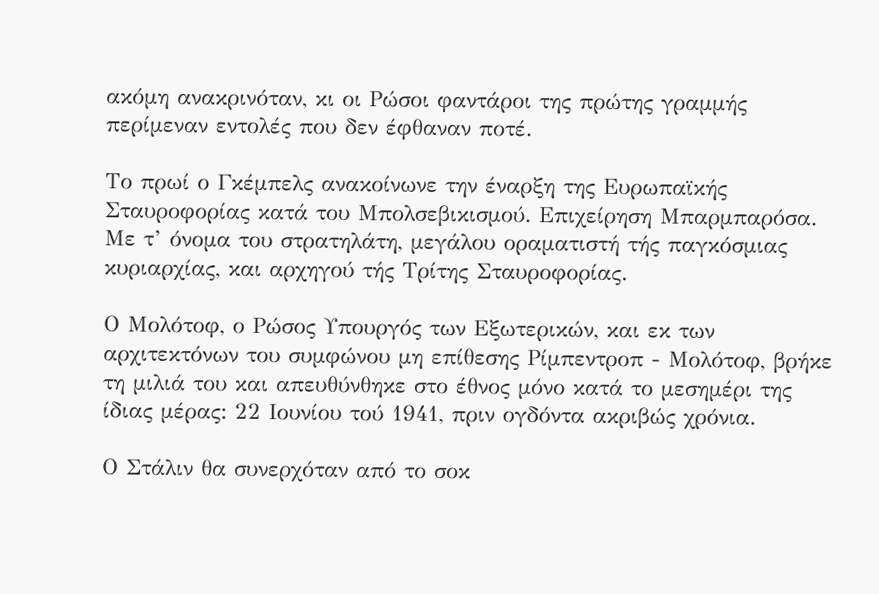ακόμη ανακρινόταν, κι οι Ρώσοι φαντάροι της πρώτης γραμμής περίμεναν εντολές που δεν έφθαναν ποτέ.

Το πρωί ο Γκέμπελς ανακοίνωνε την έναρξη της Ευρωπαϊκής Σταυροφορίας κατά του Μπολσεβικισμού. Επιχείρηση Μπαρμπαρόσα. Με τ’ όνομα του στρατηλάτη, μεγάλου οραματιστή τής παγκόσμιας κυριαρχίας, και αρχηγού τής Τρίτης Σταυροφορίας.

Ο Μολότοφ, ο Ρώσος Υπουργός των Εξωτερικών, και εκ των αρχιτεκτόνων του συμφώνου μη επίθεσης Ρίμπεντροπ - Μολότοφ, βρήκε τη μιλιά του και απευθύνθηκε στο έθνος μόνο κατά το μεσημέρι της ίδιας μέρας: 22 Ιουνίου τού 1941, πριν ογδόντα ακριβώς χρόνια.

Ο Στάλιν θα συνερχόταν από το σοκ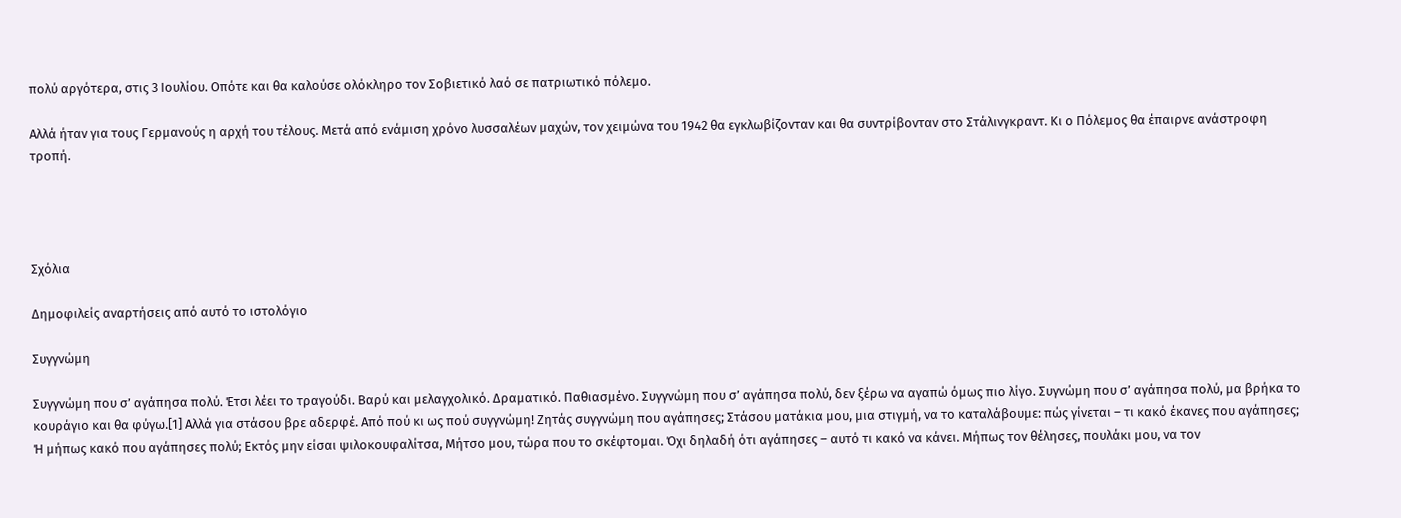πολύ αργότερα, στις 3 Ιουλίου. Οπότε και θα καλούσε ολόκληρο τον Σοβιετικό λαό σε πατριωτικό πόλεμο.

Αλλά ήταν για τους Γερμανούς η αρχή του τέλους. Μετά από ενάμιση χρόνο λυσσαλέων μαχών, τον χειμώνα του 1942 θα εγκλωβίζονταν και θα συντρίβονταν στο Στάλινγκραντ. Κι ο Πόλεμος θα έπαιρνε ανάστροφη τροπή.




Σχόλια

Δημοφιλείς αναρτήσεις από αυτό το ιστολόγιο

Συγγνώμη

Συγγνώμη που σ’ αγάπησα πολύ. Έτσι λέει το τραγούδι. Βαρύ και μελαγχολικό. Δραματικό. Παθιασμένο. Συγγνώμη που σ’ αγάπησα πολύ, δεν ξέρω να αγαπώ όμως πιο λίγο. Συγνώμη που σ’ αγάπησα πολύ, μα βρήκα το κουράγιο και θα φύγω.[1] Αλλά για στάσου βρε αδερφέ. Από πού κι ως πού συγγνώμη! Ζητάς συγγνώμη που αγάπησες; Στάσου ματάκια μου, μια στιγμή, να το καταλάβουμε: πώς γίνεται – τι κακό έκανες που αγάπησες; Ή μήπως κακό που αγάπησες πολύ; Εκτός μην είσαι ψιλοκουφαλίτσα, Μήτσο μου, τώρα που το σκέφτομαι. Όχι δηλαδή ότι αγάπησες – αυτό τι κακό να κάνει. Μήπως τον θέλησες, πουλάκι μου, να τον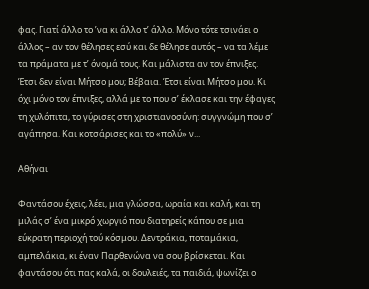φας. Γιατί άλλο το ’να κι άλλο τ’ άλλο. Μόνο τότε τσινάει ο άλλος – αν τον θέλησες εσύ και δε θέλησε αυτός – να τα λέμε τα πράματα με τ’ όνομά τους. Και μάλιστα αν τον έπνιξες. Έτσι δεν είναι Μήτσο μου; Βέβαια. Έτσι είναι Μήτσο μου. Κι όχι μόνο τον έπνιξες, αλλά με το που σ’ έκλασε και την έφαγες τη χυλόπιτα, το γύρισες στη χριστιανοσύνη: συγγνώμη που σ’ αγάπησα. Και κοτσάρισες και το «πολύ» ν...

Αθήναι

Φαντάσου έχεις, λέει, μια γλώσσα, ωραία και καλή, και τη μιλάς σ’ ένα μικρό χωργιό που διατηρείς κάπου σε μια εύκρατη περιοχή τού κόσμου. Δεντράκια, ποταμάκια, αμπελάκια, κι έναν Παρθενώνα να σου βρίσκεται. Και φαντάσου ότι πας καλά, οι δουλειές, τα παιδιά, ψωνίζει ο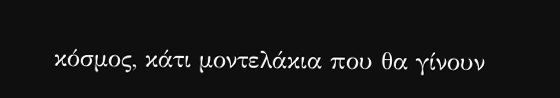κόσμος, κάτι μοντελάκια που θα γίνουν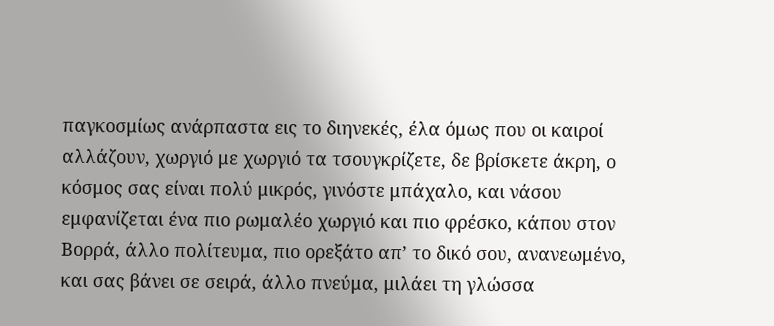παγκοσμίως ανάρπαστα εις το διηνεκές, έλα όμως που οι καιροί αλλάζουν, χωργιό με χωργιό τα τσουγκρίζετε, δε βρίσκετε άκρη, ο κόσμος σας είναι πολύ μικρός, γινόστε μπάχαλο, και νάσου εμφανίζεται ένα πιο ρωμαλέο χωργιό και πιο φρέσκο, κάπου στον Βορρά, άλλο πολίτευμα, πιο ορεξάτο απ’ το δικό σου, ανανεωμένο, και σας βάνει σε σειρά, άλλο πνεύμα, μιλάει τη γλώσσα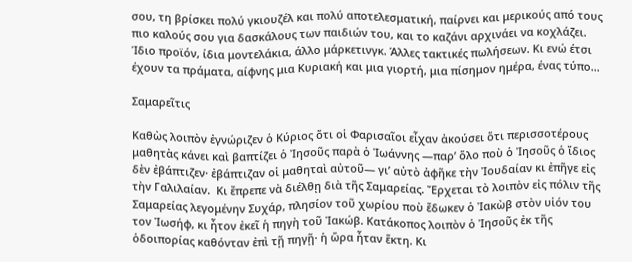σου, τη βρίσκει πολύ γκιουζέλ και πολύ αποτελεσματική, παίρνει και μερικούς από τους πιο καλούς σου για δασκάλους των παιδιών του, και το καζάνι αρχινάει να κοχλάζει. Ίδιο προϊόν, ίδια μοντελάκια, άλλο μάρκετινγκ. Άλλες τακτικές πωλήσεων. Κι ενώ έτσι έχουν τα πράματα, αίφνης μια Κυριακή και μια γιορτή, μια πίσημον ημέρα, ένας τύπο...

Σαμαρεῖτις

Καθὼς λοιπὸν ἐγνώριζεν ὁ Κύριος ὅτι οἱ Φαρισαῖοι εἶχαν ἀκούσει ὅτι περισσοτέρους μαθητὰς κάνει καὶ βαπτίζει ὁ Ἰησοῦς παρὰ ὁ Ἰωάννης —παρ’ ὅλο ποὺ ὁ Ἰησοῦς ὁ ἴδιος δὲν ἐβάπτιζεν· ἐβάπτιζαν οἱ μαθηταὶ αὐτοῦ— γι’ αὐτὸ ἀφῆκε τὴν Ἰουδαίαν κι ἐπῆγε εἰς τὴν Γαλιλαίαν.  Κι ἔπρεπε νὰ διέλθῃ διὰ τῆς Σαμαρείας. Ἔρχεται τὸ λοιπὸν εἰς πόλιν τῆς Σαμαρείας λεγομένην Συχάρ, πλησίον τοῦ χωρίου ποὺ ἔδωκεν ὁ Ἰακὼβ στὸν υἱόν του τον Ἰωσήφ, κι ἦτον ἐκεῖ ἡ πηγὴ τοῦ Ἰακώβ. Κατάκοπος λοιπὸν ὁ Ἰησοῦς ἐκ τῆς ὁδοιπορίας καθόνταν ἐπὶ τῇ πηγῇ· ἡ ὥρα ἦταν ἕκτη. Κι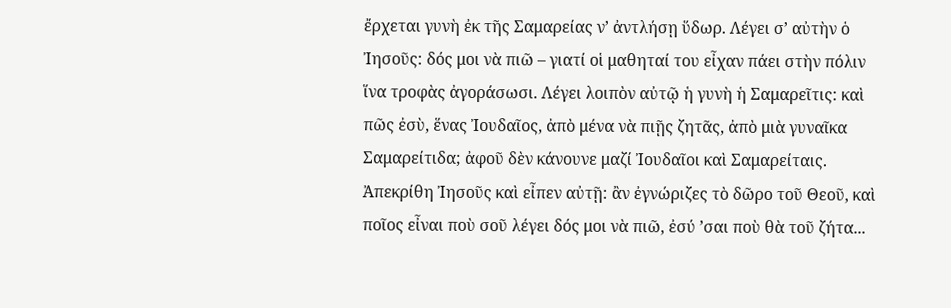ἔρχεται γυνὴ ἐκ τῆς Σαμαρείας ν’ ἀντλήσῃ ὕδωρ. Λέγει σ’ αὐτὴν ὁ Ἰησοῦς: δός μοι νὰ πιῶ – γιατί οἱ μαθηταί του εἶχαν πάει στὴν πόλιν ἵνα τροφὰς ἀγοράσωσι. Λέγει λοιπὸν αὐτῷ ἡ γυνὴ ἡ Σαμαρεῖτις: καὶ πῶς ἐσὺ, ἕνας Ἰουδαῖος, ἀπὸ μένα νὰ πιῇς ζητᾶς, ἀπὸ μιὰ γυναῖκα Σαμαρείτιδα; ἀφοῦ δὲν κάνουνε μαζί Ἰουδαῖοι καὶ Σαμαρείταις. Ἀπεκρίθη Ἰησοῦς καὶ εἶπεν αὐτῇ: ἂν ἐγνώριζες τὸ δῶρο τοῦ Θεοῦ, καὶ ποῖος εἶναι ποὺ σοῦ λέγει δός μοι νὰ πιῶ, ἐσύ ’σαι ποὺ θὰ τοῦ ζήτα...